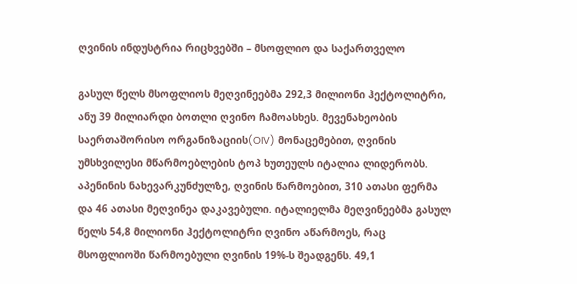ღვინის ინდუსტრია რიცხვებში – მსოფლიო და საქართველო

გასულ წელს მსოფლიოს მეღვინეებმა 292,3 მილიონი ჰექტოლიტრი, ანუ 39 მილიარდი ბოთლი ღვინო ჩამოასხეს. მევენახეობის საერთაშორისო ორგანიზაციის(OIV) მონაცემებით, ღვინის უმსხვილესი მწარმოებლების ტოპ ხუთეულს იტალია ლიდერობს. აპენინის ნახევარკუნძულზე, ღვინის წარმოებით, 310 ათასი ფერმა და 46 ათასი მეღვინეა დაკავებული. იტალიელმა მეღვინეებმა გასულ წელს 54,8 მილიონი ჰექტოლიტრი ღვინო აწარმოეს, რაც მსოფლიოში წარმოებული ღვინის 19%-ს შეადგენს. 49,1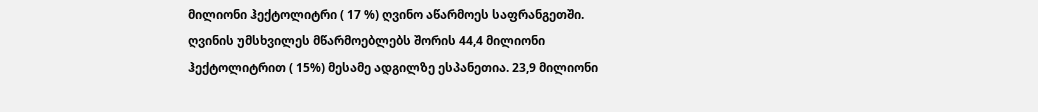მილიონი ჰექტოლიტრი ( 17 %) ღვინო აწარმოეს საფრანგეთში. ღვინის უმსხვილეს მწარმოებლებს შორის 44,4 მილიონი ჰექტოლიტრით ( 15%) მესამე ადგილზე ესპანეთია. 23,9 მილიონი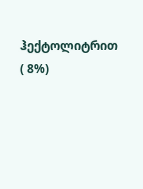ჰექტოლიტრით ( 8%)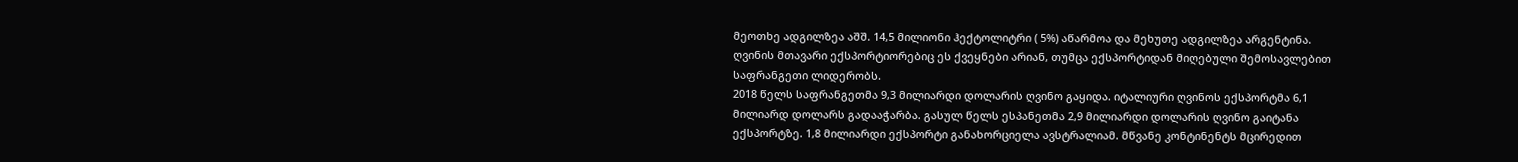მეოთხე ადგილზეა აშშ. 14,5 მილიონი ჰექტოლიტრი ( 5%) აწარმოა და მეხუთე ადგილზეა არგენტინა. ღვინის მთავარი ექსპორტიორებიც ეს ქვეყნები არიან, თუმცა ექსპორტიდან მიღებული შემოსავლებით საფრანგეთი ლიდერობს.
2018 წელს საფრანგეთმა 9,3 მილიარდი დოლარის ღვინო გაყიდა. იტალიური ღვინოს ექსპორტმა 6,1 მილიარდ დოლარს გადააჭარბა. გასულ წელს ესპანეთმა 2,9 მილიარდი დოლარის ღვინო გაიტანა ექსპორტზე. 1,8 მილიარდი ექსპორტი განახორციელა ავსტრალიამ. მწვანე კონტინენტს მცირედით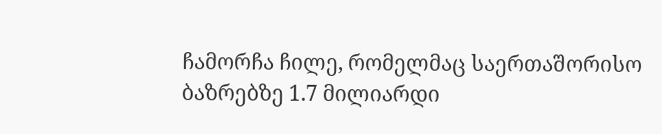ჩამორჩა ჩილე, რომელმაც საერთაშორისო ბაზრებზე 1.7 მილიარდი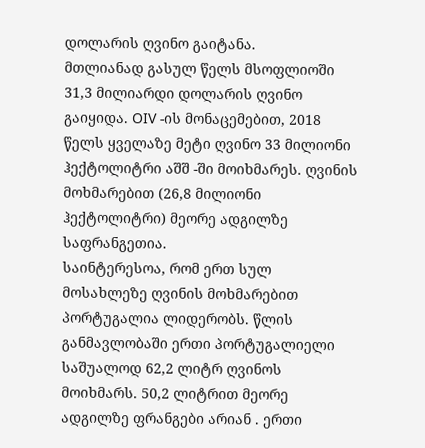დოლარის ღვინო გაიტანა.
მთლიანად გასულ წელს მსოფლიოში 31,3 მილიარდი დოლარის ღვინო გაიყიდა. OIV -ის მონაცემებით, 2018 წელს ყველაზე მეტი ღვინო 33 მილიონი ჰექტოლიტრი აშშ -ში მოიხმარეს. ღვინის მოხმარებით (26,8 მილიონი ჰექტოლიტრი) მეორე ადგილზე საფრანგეთია.
საინტერესოა, რომ ერთ სულ მოსახლეზე ღვინის მოხმარებით პორტუგალია ლიდერობს. წლის განმავლობაში ერთი პორტუგალიელი საშუალოდ 62,2 ლიტრ ღვინოს მოიხმარს. 50,2 ლიტრით მეორე ადგილზე ფრანგები არიან . ერთი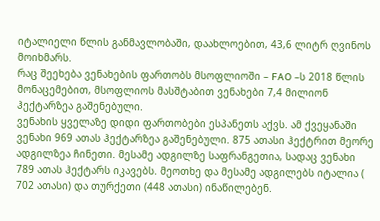იტალიელი წლის განმავლობაში, დაახლოებით, 43,6 ლიტრ ღვინოს მოიხმარს.
რაც შეეხება ვენახების ფართობს მსოფლიოში – FAO –ს 2018 წლის მონაცემებით, მსოფლიოს მასშტაბით ვენახები 7,4 მილიონ ჰექტარზეა გაშენებული.
ვენახის ყველაზე დიდი ფართობები ესპანეთს აქვს. ამ ქვეყანაში ვენახი 969 ათას ჰექტარზეა გაშენებული. 875 ათასი ჰექტრით მეორე ადგილზეა ჩინეთი. მესამე ადგილზე საფრანგეთია, სადაც ვენახი 789 ათას ჰექტარს იკავებს. მეოთხე და მესამე ადგილებს იტალია ( 702 ათასი) და თურქეთი (448 ათასი) ინაწილებენ.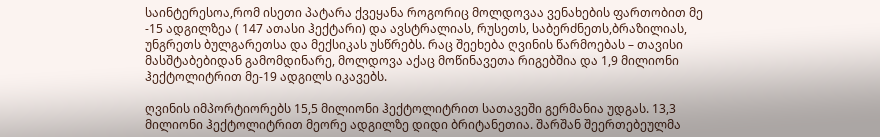საინტერესოა,რომ ისეთი პატარა ქვეყანა როგორიც მოლდოვაა ვენახების ფართობით მე -15 ადგილზეა ( 147 ათასი ჰექტარი) და ავსტრალიას, რუსეთს, საბერძნეთს,ბრაზილიას, უნგრეთს ბულგარეთსა და მექსიკას უსწრებს. რაც შეეხება ღვინის წარმოებას – თავისი მასშტაბებიდან გამომდინარე, მოლდოვა აქაც მოწინავეთა რიგებშია და 1,9 მილიონი ჰექტოლიტრით მე-19 ადგილს იკავებს.

ღვინის იმპორტიორებს 15,5 მილიონი ჰექტოლიტრით სათავეში გერმანია უდგას. 13,3 მილიონი ჰექტოლიტრით მეორე ადგილზე დიდი ბრიტანეთია. შარშან შეერთებეულმა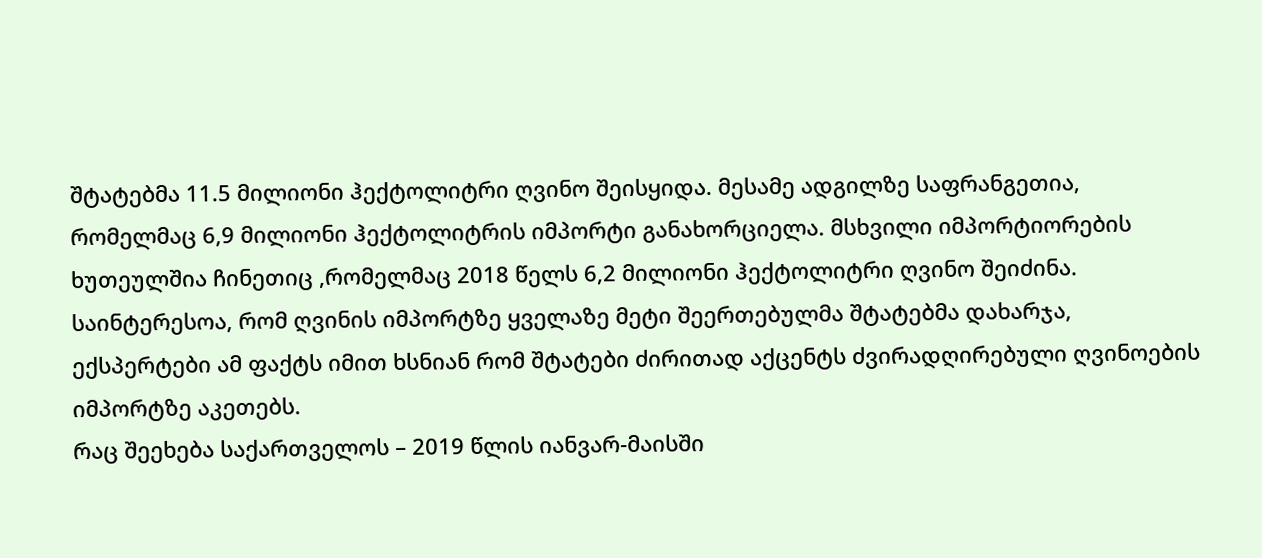შტატებმა 11.5 მილიონი ჰექტოლიტრი ღვინო შეისყიდა. მესამე ადგილზე საფრანგეთია, რომელმაც 6,9 მილიონი ჰექტოლიტრის იმპორტი განახორციელა. მსხვილი იმპორტიორების ხუთეულშია ჩინეთიც ,რომელმაც 2018 წელს 6,2 მილიონი ჰექტოლიტრი ღვინო შეიძინა. საინტერესოა, რომ ღვინის იმპორტზე ყველაზე მეტი შეერთებულმა შტატებმა დახარჯა, ექსპერტები ამ ფაქტს იმით ხსნიან რომ შტატები ძირითად აქცენტს ძვირადღირებული ღვინოების იმპორტზე აკეთებს.
რაც შეეხება საქართველოს – 2019 წლის იანვარ-მაისში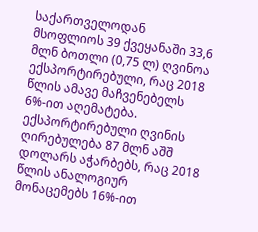საქართველოდან მსოფლიოს 39 ქვეყანაში 33,6 მლნ ბოთლი (0,75 ლ) ღვინოა ექსპორტირებული, რაც 2018 წლის ამავე მაჩვენებელს 6%-ით აღემატება. ექსპორტირებული ღვინის ღირებულება 87 მლნ აშშ დოლარს აჭარბებს, რაც 2018 წლის ანალოგიურ მონაცემებს 16%-ით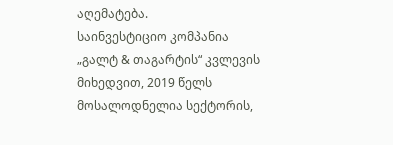აღემატება.
საინვესტიციო კომპანია „გალტ & თაგარტის“ კვლევის მიხედვით, 2019 წელს მოსალოდნელია სექტორის,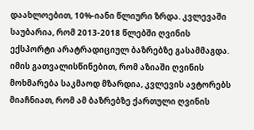დაახლოებით, 10%-იანი წლიური ზრდა. კვლევაში საუბარია, რომ 2013-2018 წლებში ღვინის ექსპორტი არატრადიციულ ბაზრებზე გასამმაგდა. იმის გათვალისწინებით, რომ აზიაში ღვინის მოხმარება საკმაოდ მზარდია, კვლევის ავტორებს მიაჩნიათ, რომ ამ ბაზრებზე ქართული ღვინის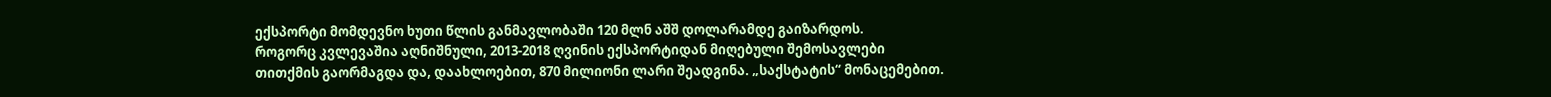ექსპორტი მომდევნო ხუთი წლის განმავლობაში 120 მლნ აშშ დოლარამდე გაიზარდოს.
როგორც კვლევაშია აღნიშნული, 2013-2018 ღვინის ექსპორტიდან მიღებული შემოსავლები
თითქმის გაორმაგდა და, დაახლოებით, 870 მილიონი ლარი შეადგინა. „საქსტატის“ მონაცემებით.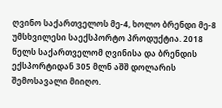ღვინო საქართველოს მე-4, ხოლო ბრენდი მე-8 უმსხვილესი საექსპორტო პროდუქტია. 2018 წელს საქართველომ ღვინისა და ბრენდის ექსპორტიდან 305 მლნ აშშ დოლარის შემოსავალი მიიღო.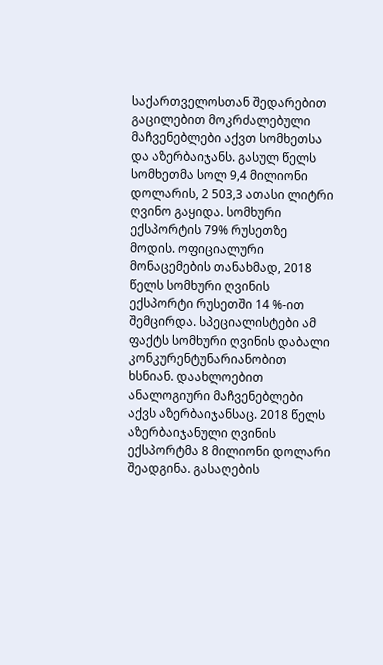საქართველოსთან შედარებით გაცილებით მოკრძალებული მაჩვენებლები აქვთ სომხეთსა და აზერბაიჯანს. გასულ წელს სომხეთმა სოლ 9,4 მილიონი დოლარის, 2 503,3 ათასი ლიტრი ღვინო გაყიდა. სომხური ექსპორტის 79% რუსეთზე მოდის. ოფიციალური მონაცემების თანახმად, 2018 წელს სომხური ღვინის ექსპორტი რუსეთში 14 %-ით შემცირდა. სპეციალისტები ამ ფაქტს სომხური ღვინის დაბალი კონკურენტუნარიანობით ხსნიან. დაახლოებით ანალოგიური მაჩვენებლები აქვს აზერბაიჯანსაც. 2018 წელს აზერბაიჯანული ღვინის ექსპორტმა 8 მილიონი დოლარი შეადგინა. გასაღების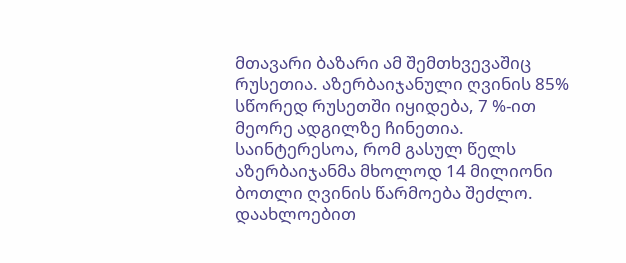მთავარი ბაზარი ამ შემთხვევაშიც რუსეთია. აზერბაიჯანული ღვინის 85% სწორედ რუსეთში იყიდება, 7 %-ით მეორე ადგილზე ჩინეთია. საინტერესოა, რომ გასულ წელს აზერბაიჯანმა მხოლოდ 14 მილიონი ბოთლი ღვინის წარმოება შეძლო. დაახლოებით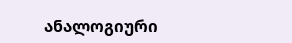ანალოგიური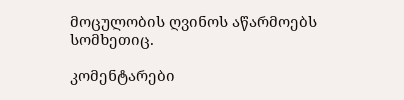მოცულობის ღვინოს აწარმოებს სომხეთიც.

კომენტარები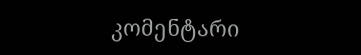კომენტარი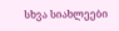სხვა სიახლეები